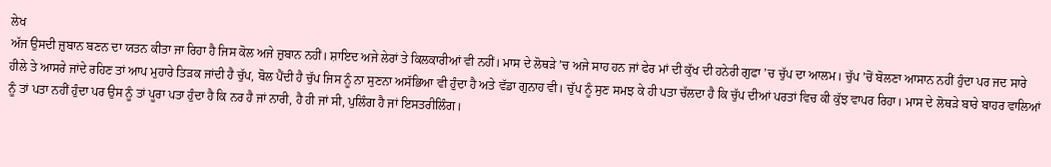ਲੇਖ
ਅੱਜ ਉਸਦੀ ਜ਼ੁਬਾਨ ਬਣਨ ਦਾ ਯਤਨ ਕੀਤਾ ਜਾ ਰਿਹਾ ਹੈ ਜਿਸ ਕੋਲ ਅਜੇ ਜ਼ੁਬਾਨ ਨਹੀਂ। ਸ਼ਾਇਦ ਅਜੇ ਲੇਰਾਂ ਤੇ ਕਿਲਕਾਰੀਆਂ ਵੀ ਨਹੀਂ। ਮਾਸ ਦੇ ਲੋਥੜੇ ’ਚ ਅਜੇ ਸਾਹ ਹਨ ਜਾਂ ਫੇਰ ਮਾਂ ਦੀ ਕੁੱਖ ਦੀ ਹਨੇਰੀ ਗੁਫਾ ’ਚ ਚੁੱਪ ਦਾ ਆਲਮ। ਚੁੱਪ ’ਚੋਂ ਬੋਲਣਾ ਆਸਾਨ ਨਹੀਂ ਹੁੰਦਾ ਪਰ ਜਦ ਸਾਰੇ ਹੀਲੇ ਤੇ ਆਸਰੇ ਜਾਂਦੇ ਰਹਿਣ ਤਾਂ ਆਪ ਮੁਹਾਰੇ ਤਿੜਕ ਜਾਂਦੀ ਹੈ ਚੁੱਪ, ਬੋਲ ਪੈਂਦੀ ਹੈ ਚੁੱਪ ਜਿਸ ਨੂੰ ਨਾ ਸੁਣਨਾ ਅਸੱਭਿਆ ਵੀ ਹੁੰਦਾ ਹੈ ਅਤੇ ਵੱਡਾ ਗੁਨਾਹ ਵੀ। ਚੁੱਪ ਨੂੰ ਸੁਣ ਸਮਝ ਕੇ ਹੀ ਪਤਾ ਚੱਲਦਾ ਹੈ ਕਿ ਚੁੱਪ ਦੀਆਂ ਪਰਤਾਂ ਵਿਚ ਕੀ ਕੁੱਝ ਵਾਪਰ ਰਿਹਾ। ਮਾਸ ਦੇ ਲੋਥੜੇ ਬਾਰੇ ਬਾਹਰ ਵਾਲਿਆਂ ਨੂੰ ਤਾਂ ਪਤਾ ਨਹੀਂ ਹੁੰਦਾ ਪਰ ਉਸ ਨੂੰ ਤਾਂ ਪੂਰਾ ਪਤਾ ਹੁੰਦਾ ਹੈ ਕਿ ਨਰ ਹੈ ਜਾਂ ਨਾਰੀ, ਹੈ ਹੀ ਜਾਂ ਸੀ, ਪੁਲਿੰਗ ਹੈ ਜਾਂ ਇਸਤਰੀਲਿੰਗ।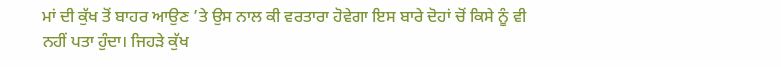ਮਾਂ ਦੀ ਕੁੱਖ ਤੋਂ ਬਾਹਰ ਆਉਣ ’ਤੇ ਉਸ ਨਾਲ ਕੀ ਵਰਤਾਰਾ ਹੋਵੇਗਾ ਇਸ ਬਾਰੇ ਦੋਹਾਂ ਚੋਂ ਕਿਸੇ ਨੂੰ ਵੀ ਨਹੀਂ ਪਤਾ ਹੁੰਦਾ। ਜਿਹੜੇ ਕੁੱਖ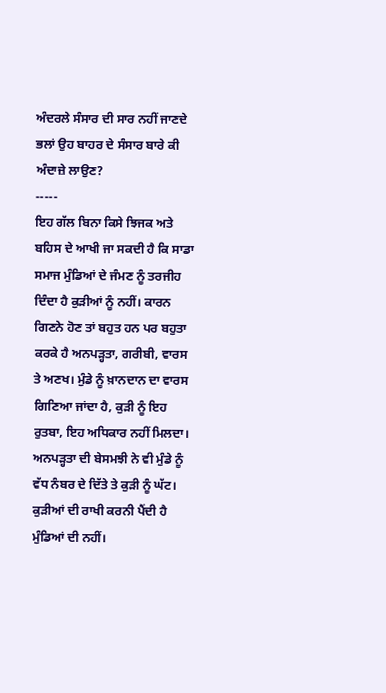ਅੰਦਰਲੇ ਸੰਸਾਰ ਦੀ ਸਾਰ ਨਹੀਂ ਜਾਣਦੇ ਭਲਾਂ ਉਹ ਬਾਹਰ ਦੇ ਸੰਸਾਰ ਬਾਰੇ ਕੀ ਅੰਦਾਜ਼ੇ ਲਾਉਣ?
-----
ਇਹ ਗੱਲ ਬਿਨਾ ਕਿਸੇ ਝਿਜਕ ਅਤੇ ਬਹਿਸ ਦੇ ਆਖੀ ਜਾ ਸਕਦੀ ਹੈ ਕਿ ਸਾਡਾ ਸਮਾਜ ਮੁੰਡਿਆਂ ਦੇ ਜੰਮਣ ਨੂੰ ਤਰਜੀਹ ਦਿੰਦਾ ਹੈ ਕੁੜੀਆਂ ਨੂੰ ਨਹੀਂ। ਕਾਰਨ ਗਿਣਨੇ ਹੋਣ ਤਾਂ ਬਹੁਤ ਹਨ ਪਰ ਬਹੁਤਾ ਕਰਕੇ ਹੈ ਅਨਪੜ੍ਹਤਾ, ਗਰੀਬੀ, ਵਾਰਸ ਤੇ ਅਣਖ। ਮੁੰਡੇ ਨੂੰ ਖ਼ਾਨਦਾਨ ਦਾ ਵਾਰਸ ਗਿਣਿਆ ਜਾਂਦਾ ਹੈ, ਕੁੜੀ ਨੂੰ ਇਹ ਰੁਤਬਾ, ਇਹ ਅਧਿਕਾਰ ਨਹੀਂ ਮਿਲਦਾ। ਅਨਪੜ੍ਹਤਾ ਦੀ ਬੇਸਮਝੀ ਨੇ ਵੀ ਮੁੰਡੇ ਨੂੰ ਵੱਧ ਨੰਬਰ ਦੇ ਦਿੱਤੇ ਤੇ ਕੁੜੀ ਨੂੰ ਘੱਟ। ਕੁੜੀਆਂ ਦੀ ਰਾਖੀ ਕਰਨੀ ਪੈਂਦੀ ਹੈ ਮੁੰਡਿਆਂ ਦੀ ਨਹੀਂ।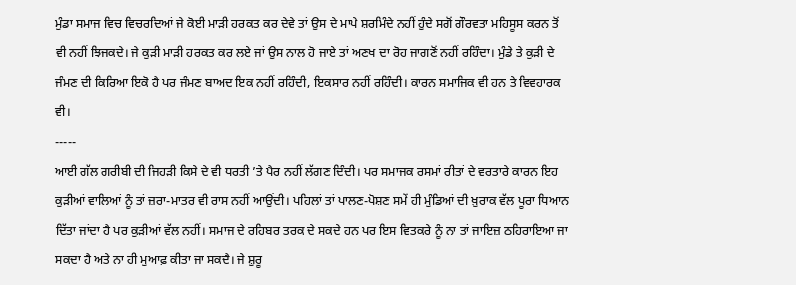ਮੁੰਡਾ ਸਮਾਜ ਵਿਚ ਵਿਚਰਦਿਆਂ ਜੇ ਕੋਈ ਮਾੜੀ ਹਰਕਤ ਕਰ ਦੇਵੇ ਤਾਂ ਉਸ ਦੇ ਮਾਪੇ ਸ਼ਰਮਿੰਦੇ ਨਹੀਂ ਹੁੰਦੇ ਸਗੋਂ ਗੌਰਵਤਾ ਮਹਿਸੂਸ ਕਰਨ ਤੋਂ ਵੀ ਨਹੀਂ ਝਿਜਕਦੇ। ਜੇ ਕੁੜੀ ਮਾੜੀ ਹਰਕਤ ਕਰ ਲਏ ਜਾਂ ਉਸ ਨਾਲ ਹੋ ਜਾਏ ਤਾਂ ਅਣਖ ਦਾ ਰੋਹ ਜਾਗਣੋਂ ਨਹੀਂ ਰਹਿੰਦਾ। ਮੁੰਡੇ ਤੇ ਕੁੜੀ ਦੇ ਜੰਮਣ ਦੀ ਕਿਰਿਆ ਇਕੋ ਹੈ ਪਰ ਜੰਮਣ ਬਾਅਦ ਇਕ ਨਹੀਂ ਰਹਿੰਦੀ, ਇਕਸਾਰ ਨਹੀਂ ਰਹਿੰਦੀ। ਕਾਰਨ ਸਮਾਜਿਕ ਵੀ ਹਨ ਤੇ ਵਿਵਹਾਰਕ ਵੀ।
-----
ਆਈ ਗੱਲ ਗਰੀਬੀ ਦੀ ਜਿਹੜੀ ਕਿਸੇ ਦੇ ਵੀ ਧਰਤੀ ’ਤੇ ਪੈਰ ਨਹੀਂ ਲੱਗਣ ਦਿੰਦੀ। ਪਰ ਸਮਾਜਕ ਰਸਮਾਂ ਰੀਤਾਂ ਦੇ ਵਰਤਾਰੇ ਕਾਰਨ ਇਹ ਕੁੜੀਆਂ ਵਾਲਿਆਂ ਨੂੰ ਤਾਂ ਜ਼ਰਾ-ਮਾਤਰ ਵੀ ਰਾਸ ਨਹੀਂ ਆਉਂਦੀ। ਪਹਿਲਾਂ ਤਾਂ ਪਾਲਣ-ਪੋਸ਼ਣ ਸਮੇਂ ਹੀ ਮੁੰਡਿਆਂ ਦੀ ਖ਼ੁਰਾਕ ਵੱਲ ਪੂਰਾ ਧਿਆਨ ਦਿੱਤਾ ਜਾਂਦਾ ਹੈ ਪਰ ਕੁੜੀਆਂ ਵੱਲ ਨਹੀਂ। ਸਮਾਜ ਦੇ ਰਹਿਬਰ ਤਰਕ ਦੇ ਸਕਦੇ ਹਨ ਪਰ ਇਸ ਵਿਤਕਰੇ ਨੂੰ ਨਾ ਤਾਂ ਜਾਇਜ਼ ਠਹਿਰਾਇਆ ਜਾ ਸਕਦਾ ਹੈ ਅਤੇ ਨਾ ਹੀ ਮੁਆਫ਼ ਕੀਤਾ ਜਾ ਸਕਦੈ। ਜੇ ਸ਼ੁਰੂ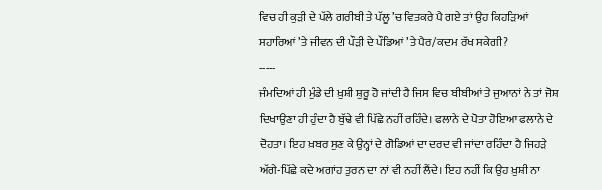ਵਿਚ ਹੀ ਕੁੜੀ ਦੇ ਪੱਲੇ ਗਰੀਬੀ ਤੇ ਪੱਲੂ ’ਚ ਵਿਤਕਰੇ ਪੈ ਗਏ ਤਾਂ ਉਹ ਕਿਹੜਿਆਂ ਸਹਾਰਿਆਂ ’ਤੇ ਜੀਵਨ ਦੀ ਪੌੜੀ ਦੇ ਪੌਡਿਆਂ ’ਤੇ ਪੈਰ/ਕਦਮ ਰੱਖ ਸਕੇਗੀ?
-----
ਜੰਮਦਿਆਂ ਹੀ ਮੁੰਡੇ ਦੀ ਖ਼ੁਸ਼ੀ ਸ਼ੁਰੂ ਹੋ ਜਾਂਦੀ ਹੈ ਜਿਸ ਵਿਚ ਬੀਬੀਆਂ ਤੇ ਜੁਆਨਾਂ ਨੇ ਤਾਂ ਜੋਸ਼ ਦਿਖਾਉਣਾ ਹੀ ਹੁੰਦਾ ਹੈ ਬੁੱਢੇ ਵੀ ਪਿੱਛੇ ਨਹੀਂ ਰਹਿੰਦੇ। ਫਲਾਨੇ ਦੇ ਪੋਤਾ ਹੋਇਆ ਫਲਾਨੇ ਦੇ ਦੋਹਤਾ। ਇਹ ਖ਼ਬਰ ਸੁਣ ਕੇ ਉਨ੍ਹਾਂ ਦੇ ਗੋਡਿਆਂ ਦਾ ਦਰਦ ਵੀ ਜਾਂਦਾ ਰਹਿੰਦਾ ਹੈ ਜਿਹੜੇ ਅੱਗੇ-ਪਿੱਛੇ ਕਦੇ ਅਗਾਂਹ ਤੁਰਨ ਦਾ ਨਾਂ ਵੀ ਨਹੀਂ ਲੈਂਦੇ। ਇਹ ਨਹੀਂ ਕਿ ਉਹ ਖ਼ੁਸ਼ੀ ਨਾ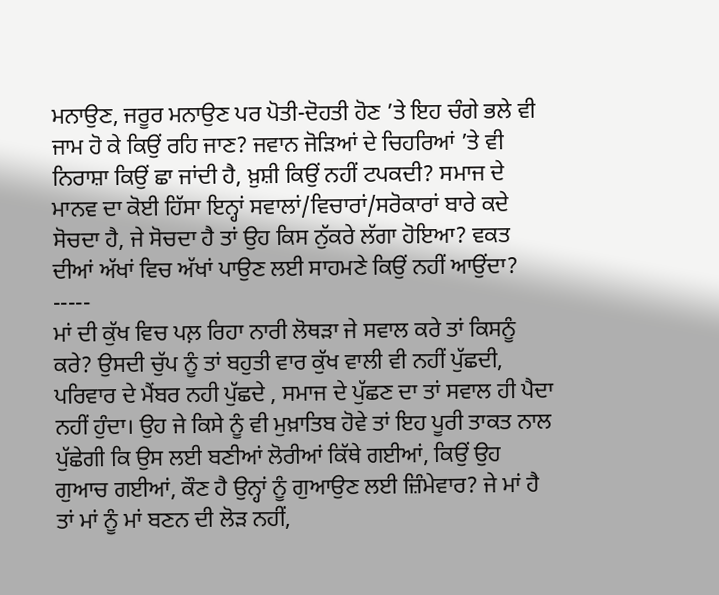ਮਨਾਉਣ, ਜਰੂਰ ਮਨਾਉਣ ਪਰ ਪੋਤੀ-ਦੋਹਤੀ ਹੋਣ ’ਤੇ ਇਹ ਚੰਗੇ ਭਲੇ ਵੀ ਜਾਮ ਹੋ ਕੇ ਕਿਉਂ ਰਹਿ ਜਾਣ? ਜਵਾਨ ਜੋੜਿਆਂ ਦੇ ਚਿਹਰਿਆਂ ’ਤੇ ਵੀ ਨਿਰਾਸ਼ਾ ਕਿਉਂ ਛਾ ਜਾਂਦੀ ਹੈ, ਖ਼ੁਸ਼ੀ ਕਿਉਂ ਨਹੀਂ ਟਪਕਦੀ? ਸਮਾਜ ਦੇ ਮਾਨਵ ਦਾ ਕੋਈ ਹਿੱਸਾ ਇਨ੍ਹਾਂ ਸਵਾਲਾਂ/ਵਿਚਾਰਾਂ/ਸਰੋਕਾਰਾਂ ਬਾਰੇ ਕਦੇ ਸੋਚਦਾ ਹੈ, ਜੇ ਸੋਚਦਾ ਹੈ ਤਾਂ ਉਹ ਕਿਸ ਨੁੱਕਰੇ ਲੱਗਾ ਹੋਇਆ? ਵਕਤ ਦੀਆਂ ਅੱਖਾਂ ਵਿਚ ਅੱਖਾਂ ਪਾਉਣ ਲਈ ਸਾਹਮਣੇ ਕਿਉਂ ਨਹੀਂ ਆਉਂਦਾ?
-----
ਮਾਂ ਦੀ ਕੁੱਖ ਵਿਚ ਪਲ਼ ਰਿਹਾ ਨਾਰੀ ਲੋਥੜਾ ਜੇ ਸਵਾਲ ਕਰੇ ਤਾਂ ਕਿਸਨੂੰ ਕਰੇ? ਉਸਦੀ ਚੁੱਪ ਨੂੰ ਤਾਂ ਬਹੁਤੀ ਵਾਰ ਕੁੱਖ ਵਾਲੀ ਵੀ ਨਹੀਂ ਪੁੱਛਦੀ, ਪਰਿਵਾਰ ਦੇ ਮੈਂਬਰ ਨਹੀ ਪੁੱਛਦੇ , ਸਮਾਜ ਦੇ ਪੁੱਛਣ ਦਾ ਤਾਂ ਸਵਾਲ ਹੀ ਪੈਦਾ ਨਹੀਂ ਹੁੰਦਾ। ਉਹ ਜੇ ਕਿਸੇ ਨੂੰ ਵੀ ਮੁਖ਼ਾਤਿਬ ਹੋਵੇ ਤਾਂ ਇਹ ਪੂਰੀ ਤਾਕਤ ਨਾਲ ਪੁੱਛੇਗੀ ਕਿ ਉਸ ਲਈ ਬਣੀਆਂ ਲੋਰੀਆਂ ਕਿੱਥੇ ਗਈਆਂ, ਕਿਉਂ ਉਹ ਗੁਆਚ ਗਈਆਂ, ਕੌਣ ਹੈ ਉਨ੍ਹਾਂ ਨੂੰ ਗੁਆਉਣ ਲਈ ਜ਼ਿੰਮੇਵਾਰ? ਜੇ ਮਾਂ ਹੈ ਤਾਂ ਮਾਂ ਨੂੰ ਮਾਂ ਬਣਨ ਦੀ ਲੋੜ ਨਹੀਂ,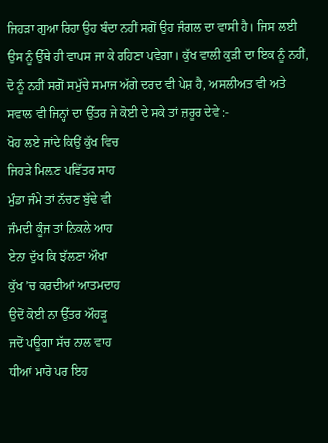ਜਿਹੜਾ ਗੁਆ ਰਿਹਾ ਉਹ ਬੰਦਾ ਨਹੀਂ ਸਗੋਂ ਉਹ ਜੰਗਲ ਦਾ ਵਾਸੀ ਹੈ। ਜਿਸ ਲਈ ਉਸ ਨੂੰ ਉੱਥੇ ਹੀ ਵਾਪਸ ਜਾ ਕੇ ਰਹਿਣਾ ਪਵੇਗਾ। ਕੁੱਖ ਵਾਲੀ ਕੁੜੀ ਦਾ ਇਕ ਨੂੰ ਨਹੀਂ, ਦੋ ਨੂੰ ਨਹੀਂ ਸਗੋਂ ਸਮੁੱਚੇ ਸਮਾਜ ਅੱਗੇ ਦਰਦ ਵੀ ਪੇਸ਼ ਹੈ, ਅਸਲੀਅਤ ਵੀ ਅਤੇ ਸਵਾਲ ਵੀ ਜਿਨ੍ਹਾਂ ਦਾ ਉੱਤਰ ਜੇ ਕੋਈ ਦੇ ਸਕੇ ਤਾਂ ਜ਼ਰੂਰ ਦੇਵੇ :-
ਖੋਹ ਲਏ ਜਾਂਦੇ ਕਿਉਂ ਕੁੱਖ ਵਿਚ
ਜਿਹੜੇ ਮਿਲ਼ਣ ਪਵਿੱਤਰ ਸਾਹ
ਮੁੰਡਾ ਜੰਮੇ ਤਾਂ ਨੱਚਣ ਬੁੱਢੇ ਵੀ
ਜੰਮਦੀ ਕੂੰਜ ਤਾਂ ਨਿਕਲੇ ਆਹ
ਏਨਾ ਦੁੱਖ ਕਿ ਝੱਲਣਾ ਔਖਾ
ਕੁੱਖ ’ਚ ਕਰਦੀਆਂ ਆਤਮਦਾਹ
ਉਦੋਂ ਕੋਈ ਨਾ ਉੱਤਰ ਔਹੜੂ
ਜਦੋਂ ਪਊਗਾ ਸੱਚ ਨਾਲ ਵਾਹ
ਧੀਆਂ ਮਾਰੋ ਪਰ ਇਹ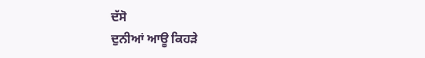ਦੱਸੋ
ਦੁਨੀਆਂ ਆਊ ਕਿਹੜੇ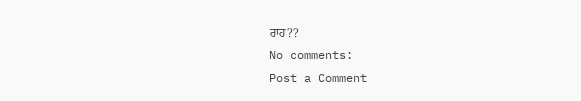ਰਾਹ??
No comments:
Post a Comment